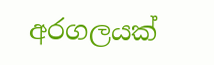අරගලයක්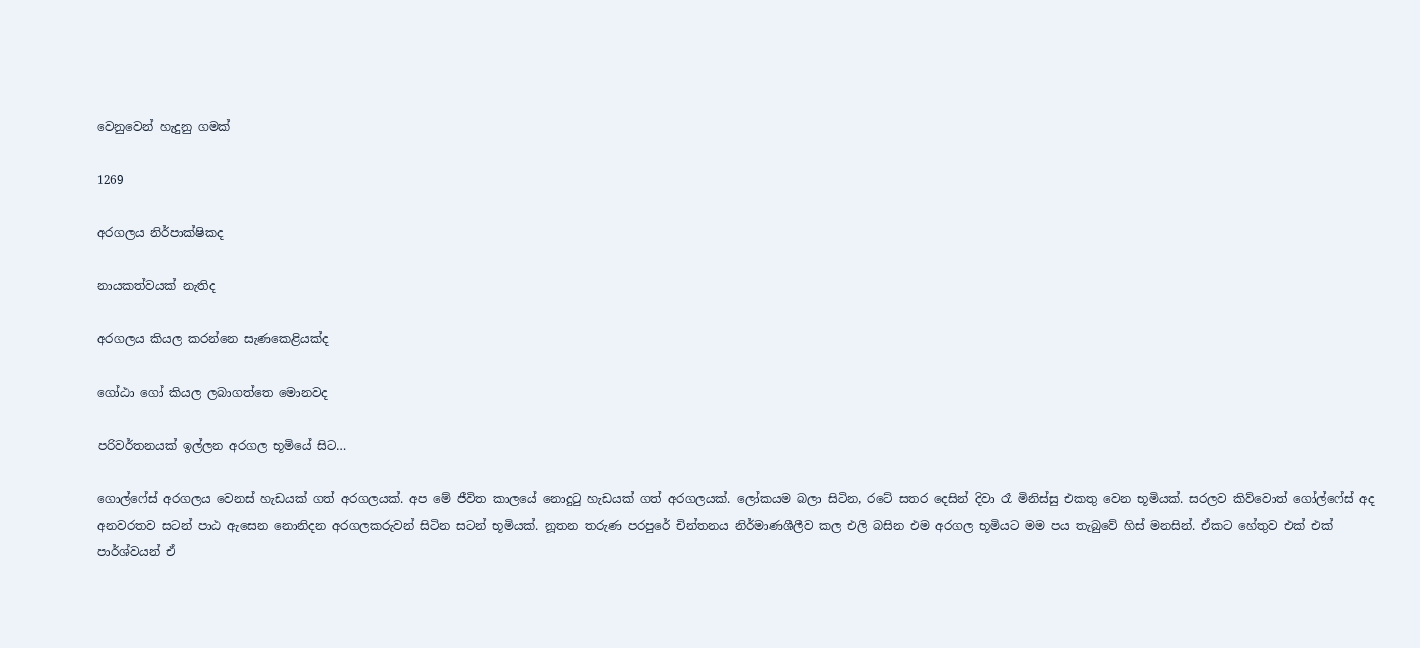වෙනුවෙන් හැදුනු ගමක්

1269

අරගලය නිර්පාක්ෂිකද

නායකත්වයක් නැතිද

අරගලය කියල කරන්නෙ සැණකෙළියක්ද

ගෝඨා ගෝ කියල ලබාගත්තෙ මොනවද

පරිවර්තනයක් ඉල්ලන අරගල භූමියේ සිට…

ගොල්ෆේස් අරගලය වෙනස් හැඩයක් ගත් අරගලයක්. අප මේ ජීවිත කාලයේ නොදුටු හැඩයක් ගත් අරගලයක්. ලෝකයම බලා සිටින, රටේ සතර දෙසින් දිවා රෑ මිනිස්සු එකතු වෙන භූමියක්. සරලව කිව්වොත් ගෝල්ෆේස් අද අනවරතව සටන් පාඨ ඇසෙන නොනිදන අරගලකරුවන් සිටින සටන් භූමියක්. නූතන තරුණ පරපුරේ චින්තනය නිර්මාණශීලීව කල එලි බසින එම අරගල භූමියට මම පය තැබුවේ හිස් මනසින්. ඒකට හේතුව එක් එක් පාර්ශ්වයන් ඒ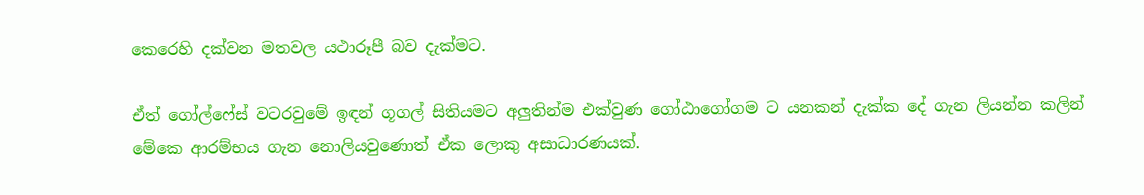කෙරෙහි දක්වන මතවල යථාරූපී බව දැක්මට.

ඒත් ගෝල්ෆේස් වටරවුමේ ඉඳන් ගූගල් සිතියමට අලුතින්ම එක්වුණ ගෝඨාගෝගම ට යනකන් දැක්ක දේ ගැන ලියන්න කලින් මේකෙ ආරම්භය ගැන නොලියවුණොත් ඒක ලොකු අසාධාරණයක්.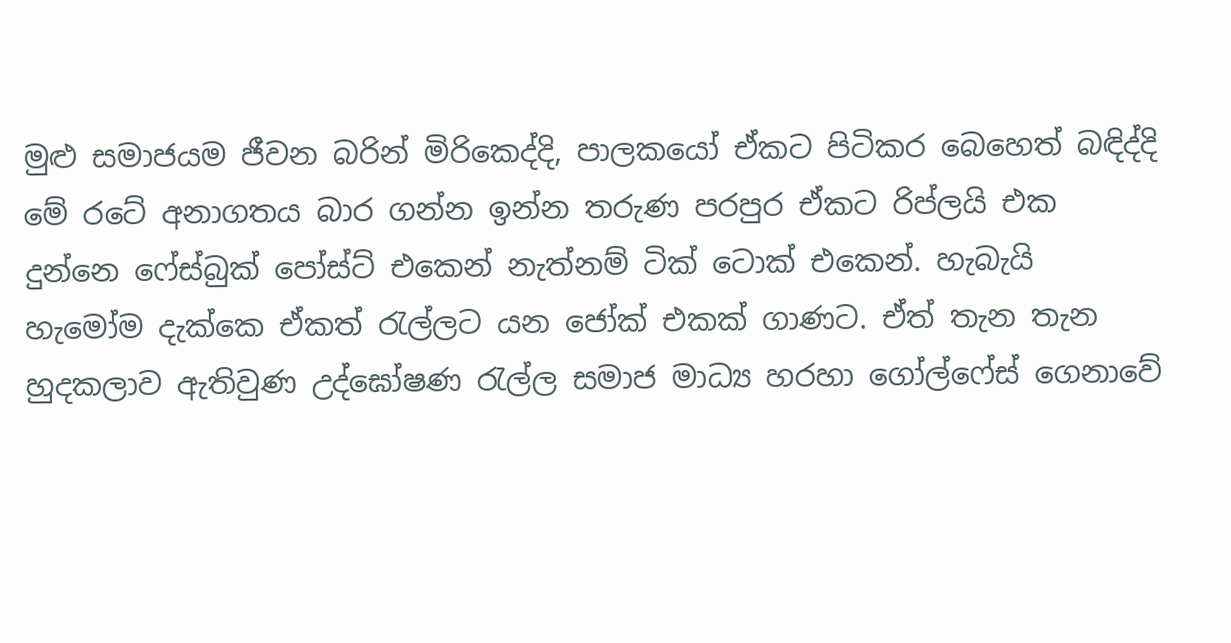මුළු සමාජයම ජීවන බරින් මිරිකෙද්දි, පාලකයෝ ඒකට පිටිකර බෙහෙත් බඳිද්දි මේ රටේ අනාගතය බාර ගන්න ඉන්න තරුණ පරපුර ඒකට රිප්ලයි එක දුන්නෙ ෆේස්බුක් පෝස්ට් එකෙන් නැත්නම් ටික් ටොක් එකෙන්. හැබැයි හැමෝම දැක්කෙ ඒකත් රැල්ලට යන ජෝක් එකක් ගාණට. ඒත් තැන තැන හුදකලාව ඇතිවුණ උද්ඝෝෂණ රැල්ල සමාජ මාධ්‍ය හරහා ගෝල්ෆේස් ගෙනාවේ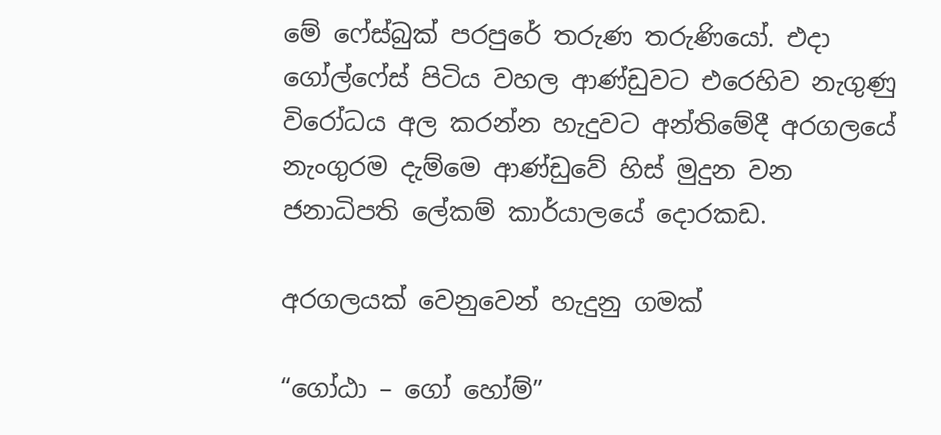මේ ෆේස්බුක් පරපුරේ තරුණ තරුණියෝ. එදා ගෝල්ෆේස් පිටිය වහල ආණ්ඩුවට එරෙහිව නැගුණු විරෝධය අල කරන්න හැදුවට අන්තිමේදී අරගලයේ නැංගුරම දැම්මෙ ආණ්ඩුවේ හිස් මුදුන වන ජනාධිපති ලේකම් කාර්යාලයේ දොරකඩ.

අරගලයක් වෙනුවෙන් හැදුනු ගමක්

“ගෝඨා – ගෝ හෝම්”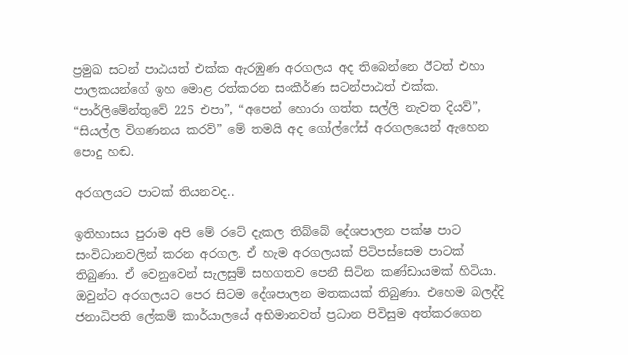ප්‍රමුඛ සටන් පාඨයත් එක්ක ඇරඹුණ අරගලය අද තිබෙන්නෙ ඊටත් එහා පාලකයන්ගේ ඉහ මොළ රත්කරන සංකීර්ණ සටන්පාඨත් එක්ක. “පාර්ලිමේන්තුවේ 225 එපා”, “අපෙන් හොරා ගත්ත සල්ලි නැවත දියව්”, “සියල්ල විගණනය කරව්” මේ තමයි අද ගෝල්ෆේස් අරගලයෙන් ඇහෙන පොදු හඬ.

අරගලයට පාටක් තියනවද..

ඉතිහාසය පුරාම අපි මේ රටේ දැකල තිබ්බේ දේශපාලන පක්ෂ පාට සංවිධානවලින් කරන අරගල. ඒ හැම අරගලයක් පිටිපස්සෙම පාටක් තිබුණා. ඒ වෙනුවෙන් සැලසුම් සහගතව පෙනී සිටින කණ්ඩායමක් හිටියා. ඔවුන්ට අරගලයට පෙර සිටම දේශපාලන මතකයක් තිබුණා. එහෙම බලද්දි ජනාධිපති ලේකම් කාර්යාලයේ අභිමානවත් ප්‍රධාන පිවිසුම අත්කරගෙන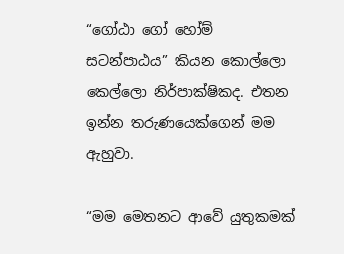“ගෝඨා ගෝ හෝම් සටන්පාඨය” කියන කොල්ලො කෙල්ලො නිර්පාක්ෂිකද. එතන ඉන්න තරුණයෙක්ගෙන් මම ඇහුවා.

“මම මෙතනට ආවේ යුතුකමක්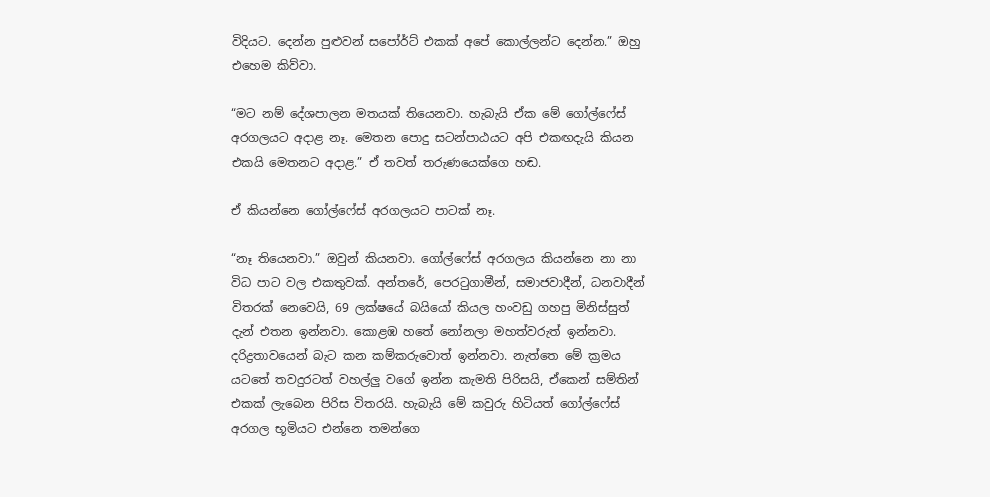විදියට. දෙන්න පුළුවන් සපෝර්ට් එකක් අපේ කොල්ලන්ට දෙන්න.” ඔහු එහෙම කිව්වා.

“මට නම් දේශපාලන මතයක් තියෙනවා. හැබැයි ඒක මේ ගෝල්ෆේස් අරගලයට අදාළ නෑ. මෙතන පොදු සටන්පාඨයට අපි එකඟදැයි කියන එකයි මෙතනට අදාළ.” ඒ තවත් තරුණයෙක්ගෙ හඬ.

ඒ කියන්නෙ ගෝල්ෆේස් අරගලයට පාටක් නෑ.

“නෑ තියෙනවා.” ඔවුන් කියනවා. ගෝල්ෆේස් අරගලය කියන්නෙ නා නා විධ පාට වල එකතුවක්. අන්තරේ, පෙරටුගාමීන්, සමාජවාදීන්, ධනවාදීන් විතරක් නෙවෙයි, 69 ලක්ෂයේ බයියෝ කියල හංවඩු ගහපු මිනිස්සුත් දැන් එතන ඉන්නවා. කොළඹ හතේ නෝනලා මහත්වරුත් ඉන්නවා. දරිද්‍රතාවයෙන් බැට කන කම්කරුවොත් ඉන්නවා. නැත්තෙ මේ ක්‍රමය යටතේ තවදුරටත් වහල්ලු වගේ ඉන්න කැමති පිරිසයි, ඒකෙන් සම්තින් එකක් ලැබෙන පිරිස විතරයි. හැබැයි මේ කවුරු හිටියත් ගෝල්ෆේස් අරගල භූමියට එන්නෙ තමන්ගෙ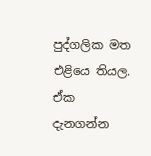පුද්ගලික මත එළියෙ තියල. ඒක දැනගන්න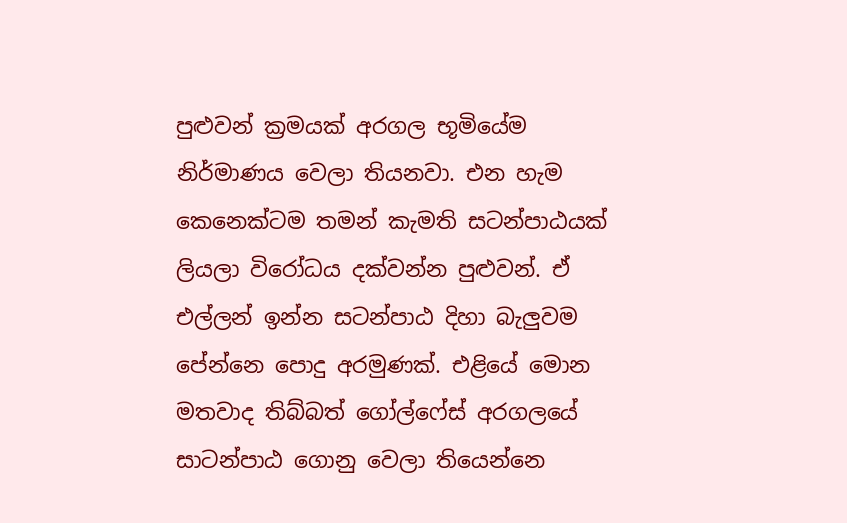පුළුවන් ක්‍රමයක් අරගල භූමියේම නිර්මාණය වෙලා තියනවා. එන හැම කෙනෙක්ටම තමන් කැමති සටන්පාඨයක් ලියලා විරෝධය දක්වන්න පුළුවන්. ඒ එල්ලන් ඉන්න සටන්පාඨ දිහා බැලුවම පේන්නෙ පොදු අරමුණක්. එළියේ මොන මතවාද තිබ්බත් ගෝල්ෆේස් අරගලයේ සාටන්පාඨ ගොනු වෙලා තියෙන්නෙ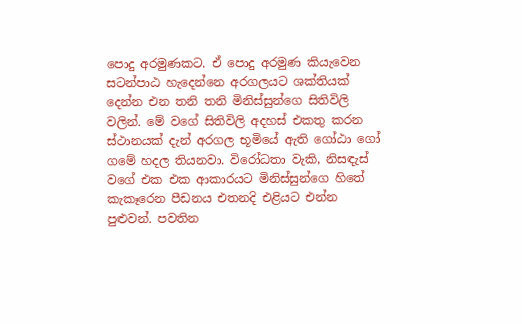පොදු අරමුණකට. ඒ පොදු අරමුණ කියැවෙන සටන්පාඨ හැදෙන්නෙ අරගලයට ශක්තියක් දෙන්න එන තනි තනි මිනිස්සුන්ගෙ සිතිවිලි වලින්. මේ වගේ සිතිවිලි අදහස් එකතු කරන ස්ථානයක් දැන් අරගල භූමියේ ඇති ගෝඨා ගෝ ගමේ හදල තියනවා. විරෝධතා වැකි, නිසඳැස් වගේ එක එක ආකාරයට මිනිස්සුන්ගෙ හිතේ කැකෑරෙන පීඩනය එතනදි එළියට එන්න පුළුවන්. පවතින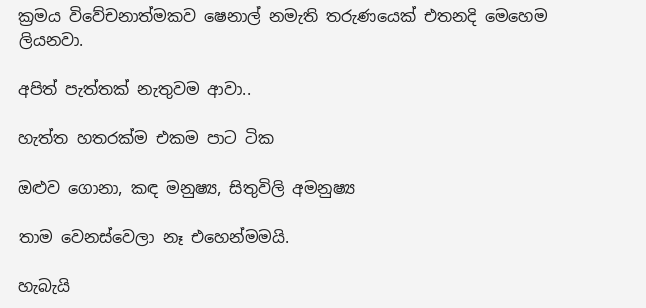ක්‍රමය විවේචනාත්මකව ෂෙනාල් නමැති තරුණයෙක් එතනදි මෙහෙම ලියනවා.

අපිත් පැත්තක් නැතුවම ආවා..

හැත්ත හතරක්ම එකම පාට ටික

ඔළුව ගොනා, කඳ මනුෂ්‍ය, සිතුවිලි අමනුෂ්‍ය

තාම වෙනස්වෙලා නෑ එහෙන්මමයි.

හැබැයි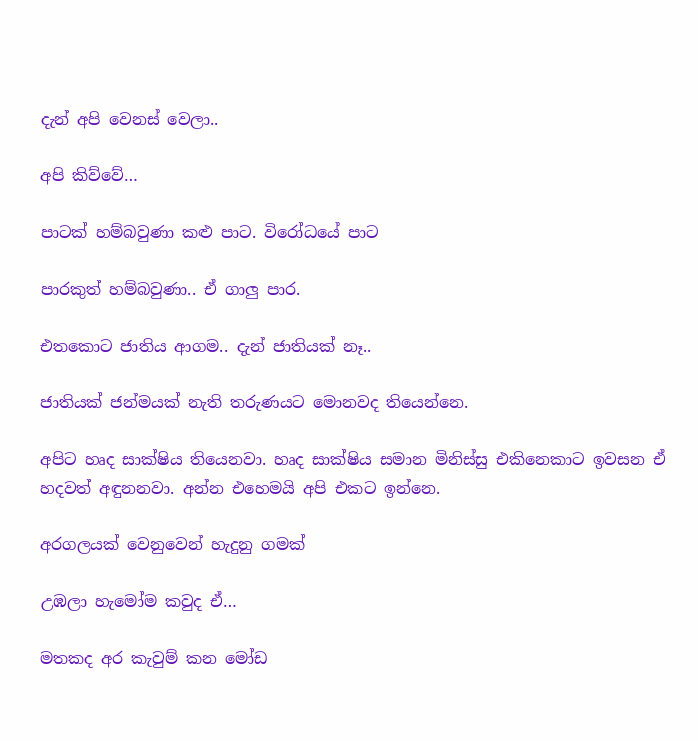දැන් අපි වෙනස් වෙලා..

අපි කිව්වේ…

පාටක් හම්බවුණා කළු පාට. විරෝධයේ පාට

පාරකුත් හම්බවුණා.. ඒ ගාලු පාර.

එතකොට ජාතිය ආගම.. දැන් ජාතියක් නෑ..

ජාතියක් ජන්මයක් නැති තරුණයට මොනවද තියෙන්නෙ.

අපිට හෘද සාක්ෂිය තියෙනවා. හෘද සාක්ෂිය සමාන මිනිස්සු එකිනෙකාට ඉවසන ඒ හදවත් අඳුනනවා. අන්න එහෙමයි අපි එකට ඉන්නෙ.

අරගලයක් වෙනුවෙන් හැදුනු ගමක්

උඹලා හැමෝම කවුද ඒ…

මතකද අර කැවුම් කන මෝඩ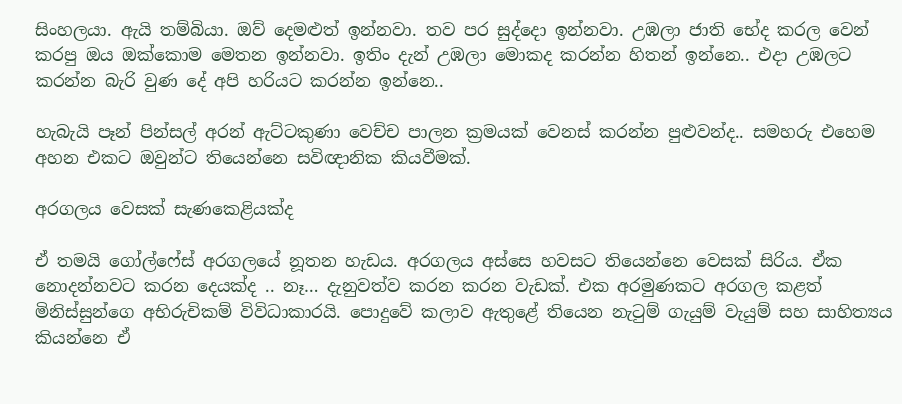සිංහලයා. ඇයි තම්බියා. ඔව් දෙමළුත් ඉන්නවා. තව පර සුද්දො ඉන්නවා. උඹලා ජාති භේද කරල වෙන් කරපු ඔය ඔක්කොම මෙතන ඉන්නවා. ඉතිං දැන් උඹලා මොකද කරන්න හිතන් ඉන්නෙ.. එදා උඹලට කරන්න බැරි වුණ දේ අපි හරියට කරන්න ඉන්නෙ..

හැබැයි පෑන් පින්සල් අරන් ඇට්ටකුණා වෙච්ච පාලන ක්‍රමයක් වෙනස් කරන්න පුළුවන්ද.. සමහරු එහෙම අහන එකට ඔවුන්ට තියෙන්නෙ සවිඥානික කියවීමක්.

අරගලය වෙසක් සැණකෙළියක්ද

ඒ තමයි ගෝල්ෆේස් අරගලයේ නූතන හැඩය. අරගලය අස්සෙ හවසට තියෙන්නෙ වෙසක් සිරිය. ඒක නොදන්නවට කරන දෙයක්ද .. නෑ… දැනුවත්ව කරන කරන වැඩක්. එක අරමුණකට අරගල කළත් මිනිස්සුන්ගෙ අභිරුචිකම් විවිධාකාරයි. පොදුවේ කලාව ඇතුළේ තියෙන නැටුම් ගැයුම් වැයුම් සහ සාහිත්‍යය කියන්නෙ ඒ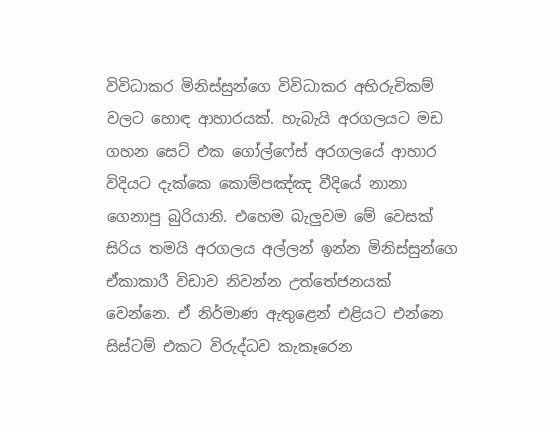විවිධාකර මිනිස්සුන්ගෙ විවිධාකර අභිරුචිකම් වලට හොඳ ආහාරයක්. හැබැයි අරගලයට මඩ ගහන සෙට් එක ගෝල්ෆේස් අරගලයේ ආහාර විදියට දැක්කෙ කොම්පඤ්ඤ වීදියේ නානා ගෙනාපු බුරියානි. එහෙම බැලුවම මේ වෙසක් සිරිය තමයි අරගලය අල්ලන් ඉන්න මිනිස්සුන්ගෙ ඒකාකාරී විඩාව නිවන්න උත්තේජනයක් වෙන්නෙ. ඒ නිර්මාණ ඇතුළෙන් එළියට එන්නෙ සිස්ටම් එකට විරුද්ධව කැකෑරෙන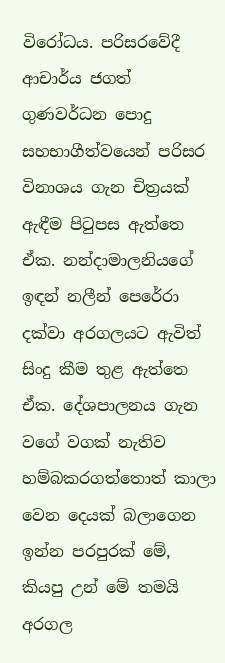විරෝධය. පරිසරවේදී ආචාර්ය ජගත් ගුණවර්ධන පොදු සහභාගීත්වයෙන් පරිසර විනාශය ගැන චිත්‍රයක් ඇඳීම පිටුපස ඇත්තෙ ඒක. නන්දාමාලනියගේ ඉඳන් නලීන් පෙරේරා දක්වා අරගලයට ඇවිත් සිංදු කීම තුළ ඇත්තෙ ඒක. දේශපාලනය ගැන වගේ වගක් නැතිව හම්බකරගත්තොත් කාලා වෙන දෙයක් බලාගෙන ඉන්න පරපුරක් මේ, කියපු උන් මේ තමයි අරගල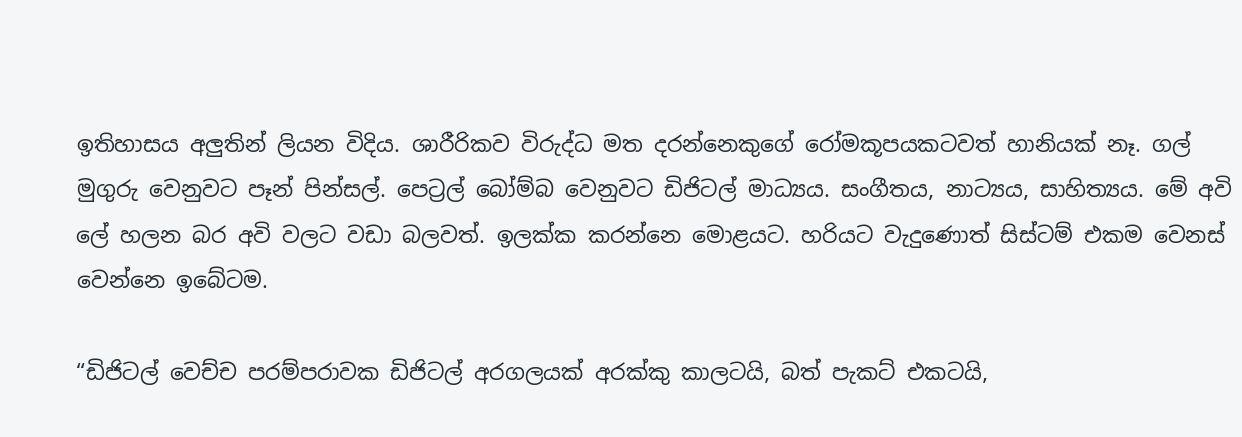ඉතිහාසය අලුතින් ලියන විදිය. ශාරීරිකව විරුද්ධ මත දරන්නෙකුගේ රෝමකූපයකටවත් හානියක් නෑ. ගල් මුගුරු වෙනුවට පෑන් පින්සල්. පෙට්‍රල් බෝම්බ වෙනුවට ඩිජිටල් මාධ්‍යය. සංගීතය, නාට්‍යය, සාහිත්‍යය. මේ අවි ලේ හලන බර අවි වලට වඩා බලවත්. ඉලක්ක කරන්නෙ මොළයට. හරියට වැදුණොත් සිස්ටම් එකම වෙනස් වෙන්නෙ ඉබේටම.

“ඩිජිටල් වෙච්ච පරම්පරාවක ඩිජිටල් අරගලයක් අරක්කු කාලටයි, බත් පැකට් එකටයි,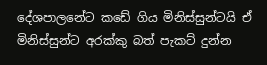දේශපාලනේට කඩේ ගිය මිනිස්සුන්ටයි ඒ මිනිස්සුන්ට අරක්කු බත් පැකට් දුන්න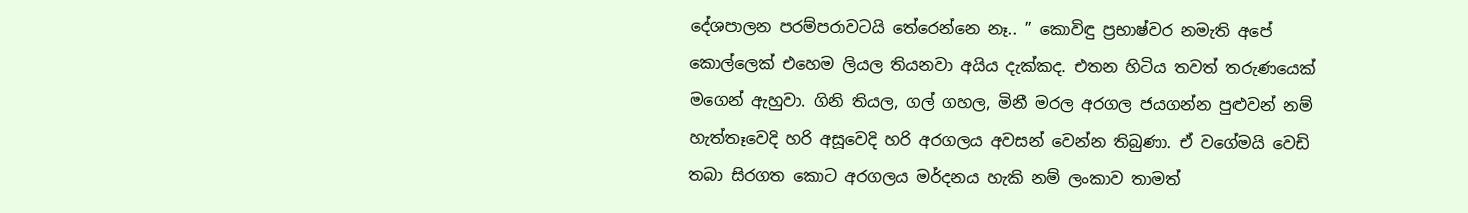දේශපාලන පරම්පරාවටයි තේරෙන්නෙ නෑ.. ” කොවිඳු ප්‍රභාෂ්වර නමැති අපේ කොල්ලෙක් එහෙම ලියල තියනවා අයිය දැක්කද. එතන හිටිය තවත් තරුණයෙක් මගෙන් ඇහුවා. ගිනි තියල, ගල් ගහල, මිනී මරල අරගල ජයගන්න පුළුවන් නම් හැත්තෑවෙදි හරි අසූවෙදි හරි අරගලය අවසන් වෙන්න තිබුණා. ඒ වගේමයි වෙඩි තබා සිරගත කොට අරගලය මර්දනය හැකි නම් ලංකාව තාමත්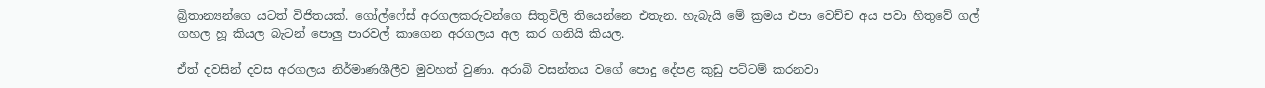බ්‍රිතාන්‍යන්ගෙ යටත් විජිතයක්. ගෝල්ෆේස් අරගලකරුවන්ගෙ සිතුවිලි තියෙන්නෙ එතැන. හැබැයි මේ ක්‍රමය එපා වෙච්ච අය පවා හිතුවේ ගල් ගහල හූ කියල බැටන් පොලු පාරවල් කාගෙන අරගලය අල කර ගනියි කියල.

ඒත් දවසින් දවස අරගලය නිර්මාණශීලීව මුවහත් වුණා. අරාබි වසන්තය වගේ පොදු දේපළ කුඩු පට්ටම් කරනවා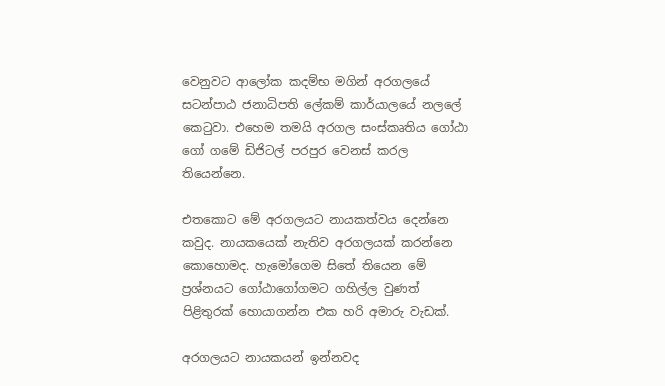වෙනුවට ආලෝක කදම්භ මගින් අරගලයේ සටන්පාඨ ජනාධිපති ලේකම් කාර්යාලයේ නලලේ කෙටුවා. එහෙම තමයි අරගල සංස්කෘතිය ගෝඨා ගෝ ගමේ ඩිජිටල් පරපුර වෙනස් කරල තියෙන්නෙ.

එතකොට මේ අරගලයට නායකත්වය දෙන්නෙ කවුද. නායකයෙක් නැතිව අරගලයක් කරන්නෙ කොහොමද. හැමෝගෙම සිතේ තියෙන මේ ප්‍රශ්නයට ගෝඨාගෝගමට ගහිල්ල වුණත් පිළිතුරක් හොයාගන්න එක හරි අමාරු වැඩක්.

අරගලයට නායකයන් ඉන්නවද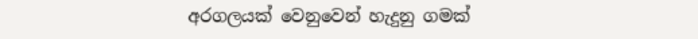අරගලයක් වෙනුවෙන් හැදුනු ගමක්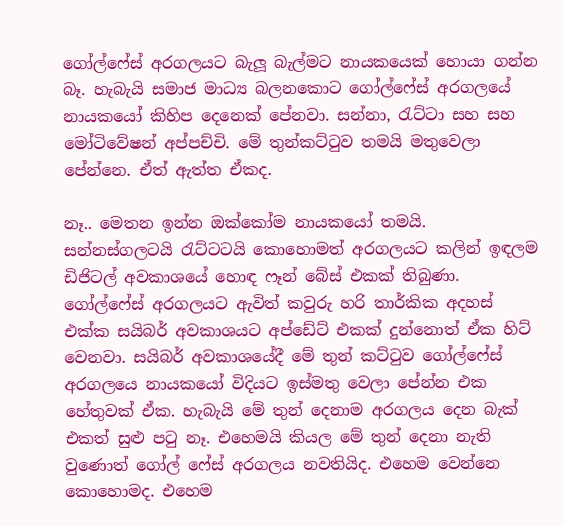ගෝල්ෆේස් අරගලයට බැලූ බැල්මට නායකයෙක් හොයා ගන්න බෑ. හැබැයි සමාජ මාධ්‍ය බලනකොට ගෝල්ෆේස් අරගලයේ නායකයෝ කිහිප දෙනෙක් පේනවා. සන්නා, රැට්ටා සහ සහ මෝටිවේෂන් අප්පච්චි. මේ තුන්කට්ටුව තමයි මතුවෙලා පේන්නෙ. ඒත් ඇත්ත ඒකද.

නෑ.. මෙතන ඉන්න ඔක්කෝම නායකයෝ තමයි. සන්නස්ගලටයි රැට්ටටයි කොහොමත් අරගලයට කලින් ඉඳලම ඩිජිටල් අවකාශයේ හොඳ ෆෑන් බේස් එකක් තිබුණා. ගෝල්ෆේස් අරගලයට ඇවිත් කවුරු හරි තාර්කික අදහස් එක්ක සයිබර් අවකාශයට අප්ඩේට් එකක් දුන්නොත් ඒක හිට් වෙනවා. සයිබර් අවකාශයේදී මේ තුන් කට්ටුව ගෝල්ෆේස් අරගලයෙ නායකයෝ විදියට ඉස්මතු වෙලා පේන්න එක හේතුවක් ඒක. හැබැයි මේ තුන් දෙනාම අරගලය දෙන බැක් එකත් සුළු පටු නෑ. එහෙමයි කියල මේ තුන් දෙනා නැති වුණොත් ගෝල් ෆේස් අරගලය නවතියිද. එහෙම වෙන්නෙ කොහොමද. එහෙම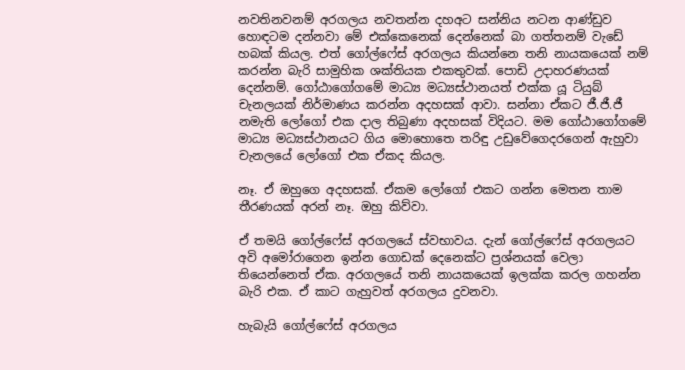නවතිනවනම් අරගලය නවතන්න දහඅට සන්නිය නටන ආණ්ඩුව හොඳටම දන්නවා මේ එක්කෙනෙක් දෙන්නෙක් බා ගත්තනම් වැඩේ හබක් කියල. එත් ගෝල්ෆේස් අරගලය කියන්නෙ තනි නායකයෙක් නම් කරන්න බැරි සාමුහික ශක්තියක එකතුවක්. පොඩි උදාහරණයක් දෙන්නම්. ගෝඨාගෝගමේ මාධ්‍ය මධ්‍යස්ථානයත් එක්ක යූ ටියුබ් චැනලයක් නිර්මාණය කරන්න අදහසක් ආවා. සන්නා ඒකට ජී.ජී.ජී නමැති ලෝගෝ එක දාල තිබුණා අදහසක් විදියට. මම ගෝඨාගෝගමේ මාධ්‍ය මධ්‍යස්ථානයට ගිය මොහොතෙ තරිඳු උඩුවේගෙදරගෙන් ඇහුවා චැනලයේ ලෝගෝ එක ඒකද කියල.

නෑ. ඒ ඔහුගෙ අදහසක්. ඒකම ලෝගෝ එකට ගන්න මෙතන තාම තීරණයක් අරන් නෑ. ඔහු කිව්වා.

ඒ තමයි ගෝල්ෆේස් අරගලයේ ස්වභාවය. දැන් ගෝල්ෆේස් අරගලයට අවි අමෝරාගෙන ඉන්න ගොඩක් දෙනෙක්ට ප්‍රශ්නයක් වෙලා තියෙන්නෙත් ඒක. අරගලයේ තනි නායකයෙක් ඉලක්ක කරල ගහන්න බැරි එක. ඒ කාට ගැහුවත් අරගලය දුවනවා.

හැබැයි ගෝල්ෆේස් අරගලය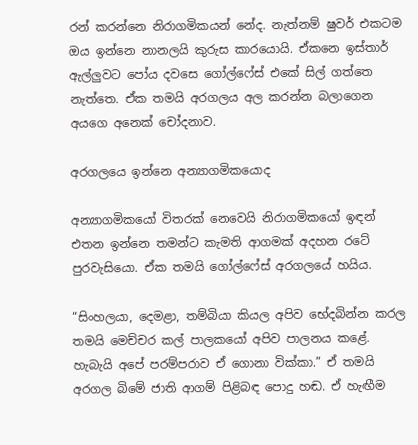රන් කරන්නෙ නිරාගමිකයන් නේද. නැත්නම් ෂුවර් එකටම ඔය ඉන්නෙ නානලයි කුරුස කාරයොයි. ඒකනෙ ඉස්තාර් ඇල්ලුවට පෝය දවසෙ ගෝල්ෆේස් එකේ සිල් ගත්තෙ නැත්තෙ. ඒක තමයි අරගලය අල කරන්න බලාගෙන අයගෙ අනෙක් චෝදනාව.

අරගලයෙ ඉන්නෙ අන්‍යාගමිකයොද

අන්‍යාගමිකයෝ විතරක් නෙවෙයි නිරාගමිකයෝ ඉඳන් එතන ඉන්නෙ තමන්ට කැමති ආගමක් අදහන රටේ පුරවැසියො. ඒක තමයි ගෝල්ෆේස් අරගලයේ හයිය.

“සිංහලයා, දෙමළා, තම්බියා කියල අපිව භේදබින්න කරල තමයි මෙච්චර කල් පාලකයෝ අපිව පාලනය කළේ. හැබැයි අපේ පරම්පරාව ඒ ගොනා වික්කා.” ඒ තමයි අරගල බිමේ ජාති ආගම් පිළිබඳ පොදු හඬ. ඒ හැඟීම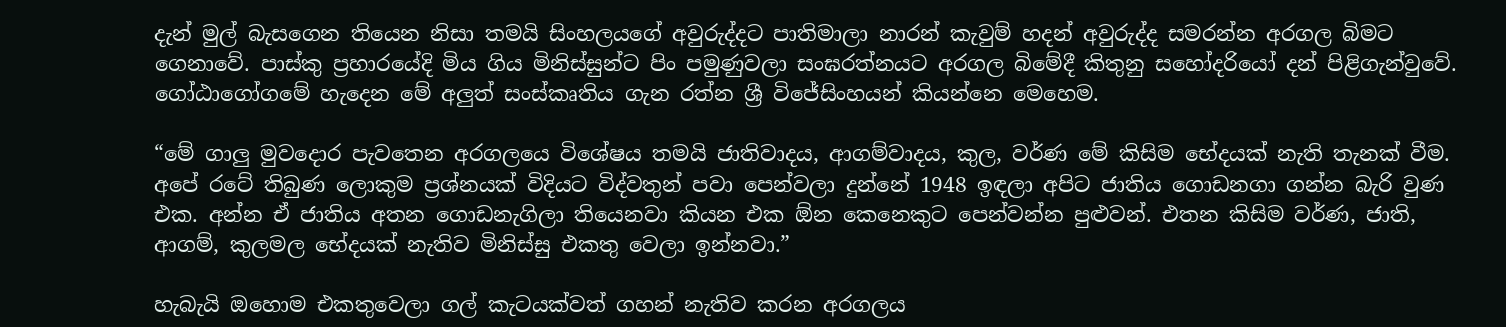දැන් මුල් බැසගෙන තියෙන නිසා තමයි සිංහලයගේ අවුරුද්දට පාතිමාලා නාරන් කැවුම් හදන් අවුරුද්ද සමරන්න අරගල බිමට ගෙනාවේ. පාස්කු ප්‍රහාරයේදි මිය ගිය මිනිස්සුන්ට පිං පමුණුවලා සංඝරත්නයට අරගල බිමේදී කිතුනු සහෝදරියෝ දන් පිළිගැන්වුවේ. ගෝඨාගෝගමේ හැදෙන මේ අලුත් සංස්කෘතිය ගැන රත්න ශ්‍රී විජේසිංහයන් කියන්නෙ මෙහෙම.

“මේ ගාලු මුවදොර පැවතෙන අරගලයෙ විශේෂය තමයි ජාතිවාදය, ආගම්වාදය, කුල, වර්ණ මේ කිසිම භේදයක් නැති තැනක් වීම. අපේ රටේ තිබුණ ලොකුම ප්‍රශ්නයක් විදියට විද්වතුන් පවා පෙන්වලා දුන්නේ 1948 ඉඳලා අපිට ජාතිය ගොඩනගා ගන්න බැරි වුණ එක. අන්න ඒ ජාතිය අතන ගොඩනැගිලා තියෙනවා කියන එක ඕන කෙනෙකුට පෙන්වන්න පුළුවන්. එතන කිසිම වර්ණ, ජාති, ආගම්, කුලමල භේදයක් නැතිව මිනිස්සු එකතු වෙලා ඉන්නවා.”

හැබැයි ඔහොම එකතුවෙලා ගල් කැටයක්වත් ගහන් නැතිව කරන අරගලය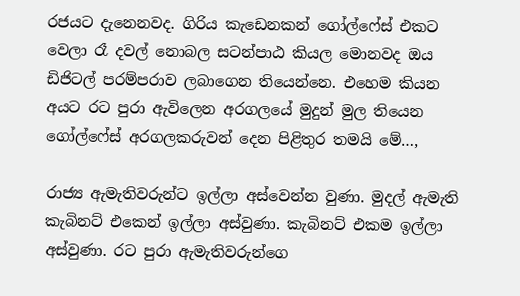රජයට දැනෙනවද. ගිරිය කැඩෙනකන් ගෝල්ෆේස් එකට වෙලා රෑ දවල් නොබල සටන්පාඨ කියල මොනවද ඔය ඩිජිටල් පරම්පරාව ලබාගෙන තියෙන්නෙ. එහෙම කියන අයට රට පුරා ඇවිලෙන අරගලයේ මුදුන් මුල තියෙන ගෝල්ෆේස් අරගලකරුවන් දෙන පිළිතුර තමයි මේ…,

රාජ්‍ය ඇමැතිවරුන්ට ඉල්ලා අස්වෙන්න වුණා. මුදල් ඇමැති කැබිනට් එකෙන් ඉල්ලා අස්වුණා. කැබිනට් එකම ඉල්ලා අස්වුණා. රට පුරා ඇමැතිවරුන්ගෙ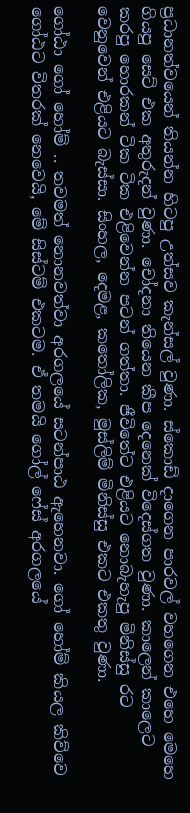ප්‍රධානත්වයෙන් තියන්න හිටපු උත්සව කැන්සල් වුණා. ස්කොඩ් දාගෙන පාරවල් වහගෙන එහෙ මෙහෙ ගියපු සෙට් එක අතුරුදන් වුණා. චෝදනා තියෙන කීප දෙනෙක් විදෙස්ගත වුණා. කාලෙන් කාලෙට කරපු හොරකන් ටික ටික එළිවෙන්න පටන් ගත්තා. ජීවිතේට එළියට නොබැහැපු මිනිස්සු රට වෙනුවෙන් එළියට බැස්සා. සිංහල, දෙමළ, කතෝලික, මුස්ලිම් මිනිස්සු එකට එකතු වුණා.

ගෝඨා ගෝ හෝම් .. තවමත් නොනවත්වා අරගලයේ සටන්පාඨ ඇහෙනවා. ගෝ හෝම් කියල කිව්වෙ ගෝඨට විතරක් නෙවෙයි, මේ සිස්ටම් එකටම. ඒ තමයි ගෝල් ෆේස් අරගලයේ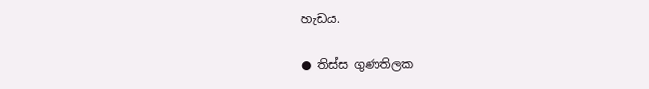හැඩය.

● තිස්ස ගුණතිලක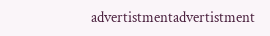advertistmentadvertistment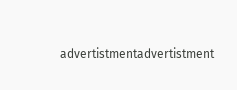advertistmentadvertistment